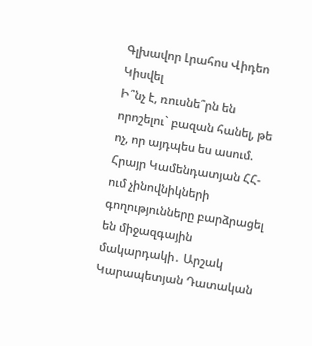Գլխավոր Լրահոս Վիդեո Կիսվել
Ի՞նչ է, ռուսնե՞րն են որոշելու` բազան հանել, թե ոչ, որ այդպես ես ասում. Հրայր Կամենդատյան ՀՀ-ում չինովնիկների գողությունները բարձրացել են միջազգային մակարդակի․ Արշակ Կարապետյան Դատական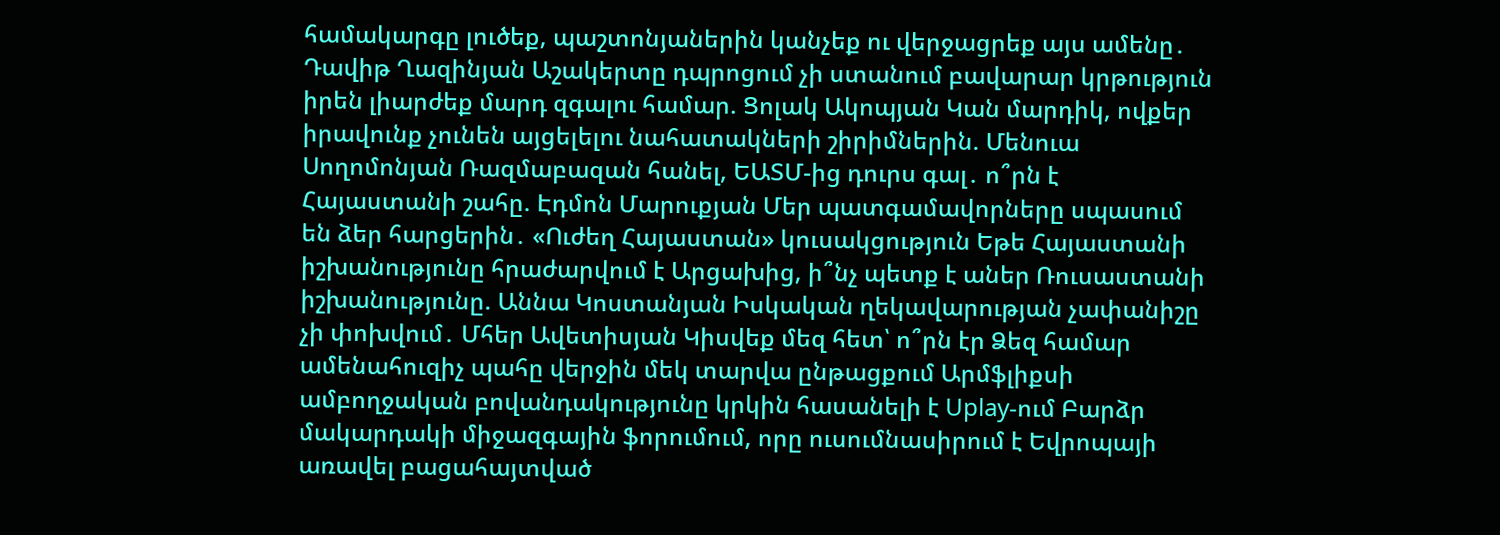համակարգը լուծեք, պաշտոնյաներին կանչեք ու վերջացրեք այս ամենը․ Դավիթ Ղազինյան Աշակերտը դպրոցում չի ստանում բավարար կրթություն իրեն լիարժեք մարդ զգալու համար. Ցոլակ Ակոպյան Կան մարդիկ, ովքեր իրավունք չունեն այցելելու նահատակների շիրիմներին. Մենուա Սողոմոնյան Ռազմաբազան հանել, ԵԱՏՄ-ից դուրս գալ․ ո՞րն է Հայաստանի շահը. Էդմոն Մարուքյան Մեր պատգամավորները սպասում են ձեր հարցերին․ «Ուժեղ Հայաստան» կուսակցություն Եթե Հայաստանի իշխանությունը հրաժարվում է Արցախից, ի՞նչ պետք է աներ Ռուսաստանի իշխանությունը. Աննա Կոստանյան Իսկական ղեկավարության չափանիշը չի փոխվում․ Մհեր Ավետիսյան Կիսվեք մեզ հետ՝ ո՞րն էր Ձեզ համար ամենահուզիչ պահը վերջին մեկ տարվա ընթացքում Արմֆլիքսի ամբողջական բովանդակությունը կրկին հասանելի է Uplay-ում Բարձր մակարդակի միջազգային ֆորումում, որը ուսումնասիրում է Եվրոպայի առավել բացահայտված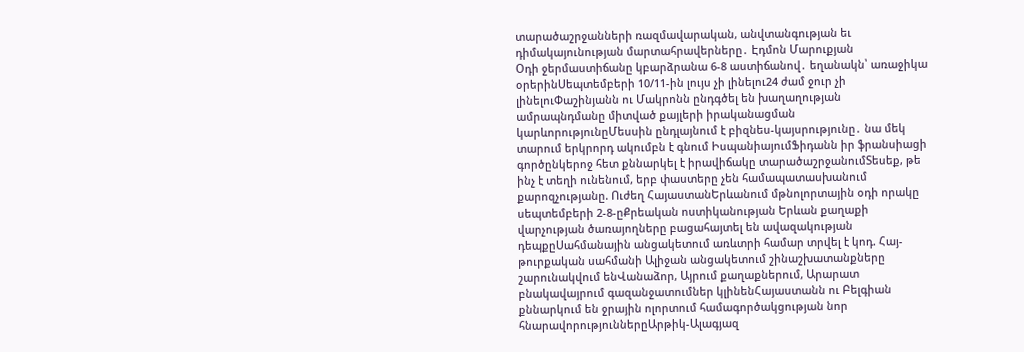տարածաշրջանների ռազմավարական, անվտանգության եւ դիմակայունության մարտահրավերները․ Էդմոն Մարուքյան
Օդի ջերմաստիճանը կբարձրանա 6-8 աստիճանով․ եղանակն՝ առաջիկա օրերինՍեպտեմբերի 10/11-ին լույս չի լինելու24 ժամ ջուր չի լինելուՓաշինյանն ու Մակրոնն ընդգծել են խաղաղության ամրապնդմանը միտված քայլերի իրականացման կարևորությունըՄեսսին ընդլայնում է բիզնես-կայսրությունը․ նա մեկ տարում երկրորդ ակումբն է գնում ԻսպանիայումՖիդանն իր ֆրանսիացի գործընկերոջ հետ քննարկել է իրավիճակը տարածաշրջանումՏեսեք, թե ինչ է տեղի ունենում, երբ փաստերը չեն համապատասխանում քարոզչությանը. Ուժեղ ՀայաստանԵրևանում մթնոլորտային օդի որակը սեպտեմբերի 2-8-ըՔրեական ոստիկանության Երևան քաղաքի վարչության ծառայողները բացահայտել են ավազակության դեպքըՍահմանային անցակետում առևտրի համար տրվել է կոդ. Հայ-թուրքական սահմանի Ալիջան անցակետում շինաշխատանքները շարունակվում ենՎանաձոր, Այրում քաղաքներում, Արարատ բնակավայրում գազանջատումներ կլինենՀայաստանն ու Բելգիան քննարկում են ջրային ոլորտում համագործակցության նոր հնարավորություններըԱրթիկ-Ալագյազ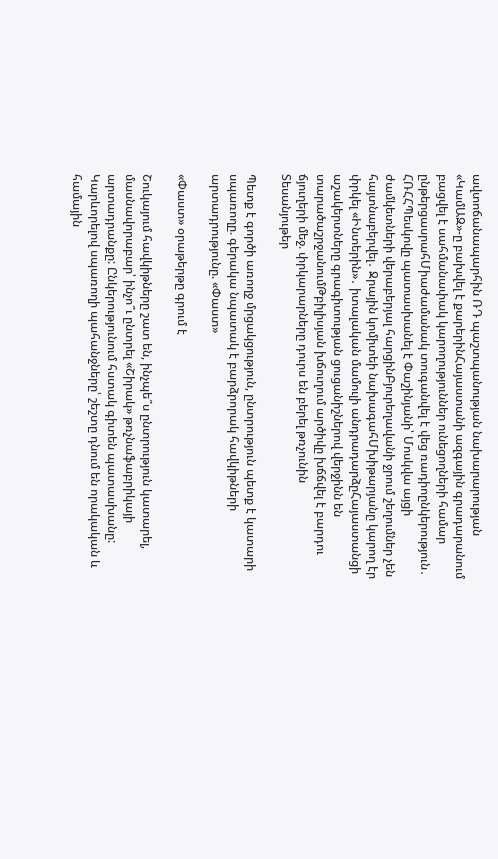ավտոճանապարհին ՌԴ պաշտպանության նախարարության «ԿամԱԶ»-ը բախվել է քարերինՀայաստանի ազգային գրադարանում բացվել է սահմանափակ կարողություններ ունեցողների համար ընթերցասրահՄիաժամանակ տուգանվել է վեց ռադիոընկերություն․ ՀՌՀՀՊեսկովը պատասխանել է Փաշինյանի՝ Մոսկվա այցի ժամկետների վերաբերյալ հարցինԲյուրեղավանի ջրում շեղումներ չեն հայտնաբերվել․ Ջրային կոմիտեի նախագահՄխիթարյանը կարող էր փրկել «Ինտերին»․ իտալական մամուլի անդրադարձըՀայաստանցի աշակերտները գրագիտության ցուցանիշներով վերջինն են տարածաշրջանումԹբիլիսյան խճուղում արծիվը խճճվել է բարդու ճյուղերի մեջ. փրկարարները դուրս են բերել թռչունին
Տեսանյութեր

Պետք է գործի առողջ մրցակցություն, ընտրություն պետք է կատարի սպառողը. գերակա նպատակ է բարձրորակ հավկիթների արտադրությունը. «Փաստ»

«Փաստ» օրաթերթը գրում է

Շուկայում հավկիթները շատ են, ինչպե՞ս ընտրություն կատարել, մասնավորաբար՝ ինչո՞ւ ընտրել «Շիրակ» թռչնաֆաբրիկայի արտադրանքը: Ընկերությունում հստակ գիտեն պատասխանը: Կարևորելով սպառողի պահանջները՝ շեշտը դնում են որակական և համային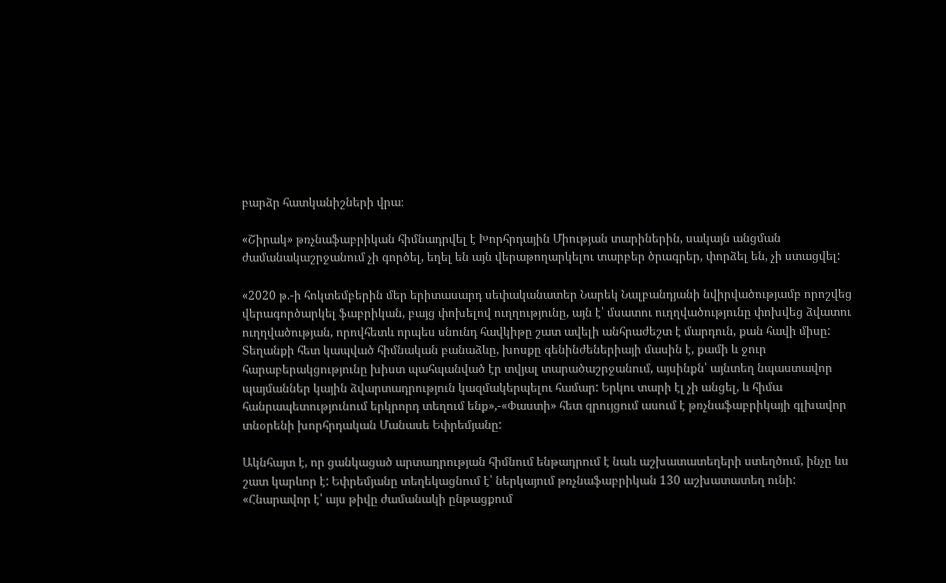բարձր հատկանիշների վրա։

«Շիրակ» թռչնաֆաբրիկան հիմնադրվել է Խորհրդային Միության տարիներին, սակայն անցման ժամանակաշրջանում չի գործել, եղել են այն վերաթողարկելու տարբեր ծրագրեր, փորձել են, չի ստացվել:

«2020 թ.-ի հոկտեմբերին մեր երիտասարդ սեփականատեր Նարեկ Նալբանդյանի նվիրվածությամբ որոշվեց վերագործարկել ֆաբրիկան, բայց փոխելով ուղղությունը, այն է՝ մսատու ուղղվածությունը փոխվեց ձվատու ուղղվածության, որովհետև որպես սնունդ հավկիթը շատ ավելի անհրաժեշտ է մարդուն, քան հավի միսը: Տեղանքի հետ կապված հիմնական բանաձևը, խոսքը գենինժեներիայի մասին է, քամի և ջուր հարաբերակցությունը խիստ պահպանված էր տվյալ տարածաշրջանում, այսինքն՝ այնտեղ նպաստավոր պայմաններ կային ձվարտադրություն կազմակերպելու համար: Երկու տարի էլ չի անցել, և հիմա հանրապետությունում երկրորդ տեղում ենք»,-«Փաստի» հետ զրույցում ասում է թռչնաֆաբրիկայի գլխավոր տնօրենի խորհրդական Մանասե Եփրեմյանը:

Ակնհայտ է, որ ցանկացած արտադրության հիմնում ենթադրում է նաև աշխատատեղերի ստեղծում, ինչը ևս շատ կարևոր է: Եփրեմյանը տեղեկացնում է՝ ներկայում թռչնաֆաբրիկան 130 աշխատատեղ ունի: «Հնարավոր է՝ այս թիվը ժամանակի ընթացքում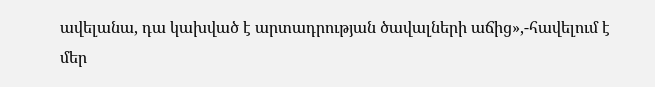ավելանա, դա կախված է արտադրության ծավալների աճից»,-հավելում է մեր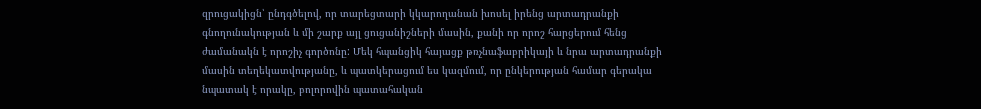զրուցակիցն՝ ընդգծելով, որ տարեցտարի կկարողանան խոսել իրենց արտադրանքի գնողունակության և մի շարք այլ ցուցանիշների մասին, քանի որ որոշ հարցերում հենց ժամանակն է որոշիչ գործոնը: Մեկ հպանցիկ հայացք թռչնաֆաբրիկայի և նրա արտադրանքի մասին տեղեկատվությանը, և պատկերացում ես կազմում, որ ընկերության համար գերակա նպատակ է որակը, բոլորովին պատահական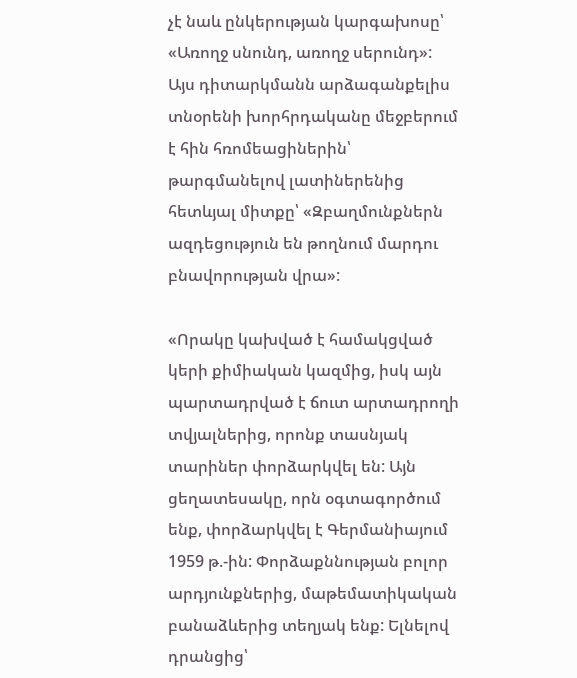չէ նաև ընկերության կարգախոսը՝ «Առողջ սնունդ, առողջ սերունդ»: Այս դիտարկմանն արձագանքելիս տնօրենի խորհրդականը մեջբերում է հին հռոմեացիներին՝ թարգմանելով լատիներենից հետևյալ միտքը՝ «Զբաղմունքներն ազդեցություն են թողնում մարդու բնավորության վրա»:

«Որակը կախված է համակցված կերի քիմիական կազմից, իսկ այն պարտադրված է ճուտ արտադրողի տվյալներից, որոնք տասնյակ տարիներ փորձարկվել են: Այն ցեղատեսակը, որն օգտագործում ենք, փորձարկվել է Գերմանիայում 1959 թ.-ին: Փորձաքննության բոլոր արդյունքներից, մաթեմատիկական բանաձևերից տեղյակ ենք: Ելնելով դրանցից՝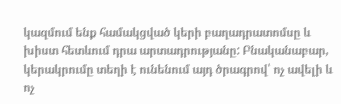կազմում ենք համակցված կերի բաղադրատոմսը և խիստ հետևում դրա արտադրությանը: Բնականաբար, կերակրումը տեղի է ունենում այդ ծրագրով՝ ոչ ավելի և ոչ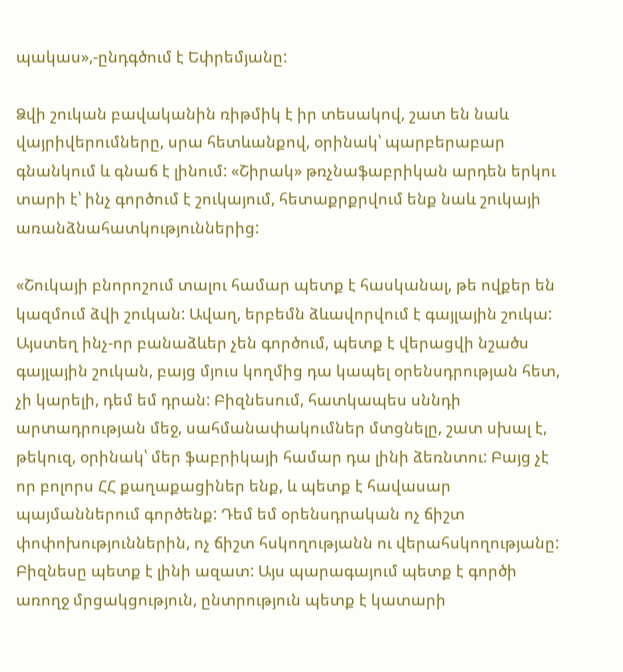պակաս»,-ընդգծում է Եփրեմյանը:

Ձվի շուկան բավականին ռիթմիկ է իր տեսակով, շատ են նաև վայրիվերումները, սրա հետևանքով, օրինակ՝ պարբերաբար գնանկում և գնաճ է լինում: «Շիրակ» թռչնաֆաբրիկան արդեն երկու տարի է՝ ինչ գործում է շուկայում, հետաքրքրվում ենք նաև շուկայի առանձնահատկություններից:

«Շուկայի բնորոշում տալու համար պետք է հասկանալ, թե ովքեր են կազմում ձվի շուկան: Ավաղ, երբեմն ձևավորվում է գայլային շուկա: Այստեղ ինչ-որ բանաձևեր չեն գործում, պետք է վերացվի նշածս գայլային շուկան, բայց մյուս կողմից դա կապել օրենսդրության հետ, չի կարելի, դեմ եմ դրան: Բիզնեսում, հատկապես սննդի արտադրության մեջ, սահմանափակումներ մտցնելը, շատ սխալ է, թեկուզ, օրինակ՝ մեր ֆաբրիկայի համար դա լինի ձեռնտու: Բայց չէ որ բոլորս ՀՀ քաղաքացիներ ենք, և պետք է հավասար պայմաններում գործենք: Դեմ եմ օրենսդրական ոչ ճիշտ փոփոխություններին, ոչ ճիշտ հսկողությանն ու վերահսկողությանը: Բիզնեսը պետք է լինի ազատ: Այս պարագայում պետք է գործի առողջ մրցակցություն, ընտրություն պետք է կատարի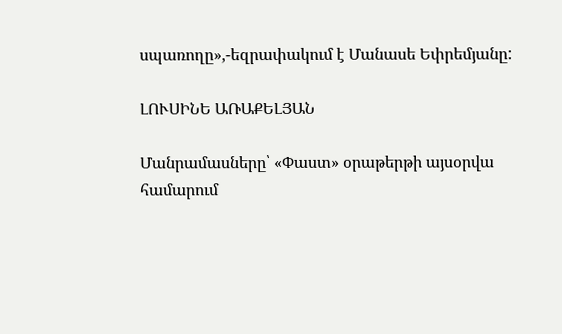սպառողը»,-եզրափակում է Մանասե Եփրեմյանը:

ԼՈՒՍԻՆԵ ԱՌԱՔԵԼՅԱՆ

Մանրամասները՝ «Փաստ» օրաթերթի այսօրվա համարում